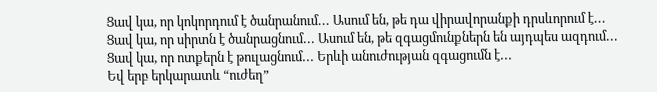Ցավ կա, որ կոկորդում է ծանրանում․․․ Ասում են, թե դա վիրավորանքի դրսևորում է․․․
Ցավ կա, որ սիրտն է ծանրացնում․․․ Ասում են, թե զգացմունքներն են այդպես ազդում․․․
Ցավ կա, որ ոտքերն է թուլացնում․․․ Երևի անուժության զգացումն է․․․
Եվ երբ երկարատև “ուժեղ”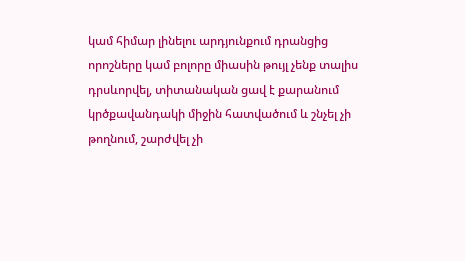կամ հիմար լինելու արդյունքում դրանցից որոշները կամ բոլորը միասին թույլ չենք տալիս դրսևորվել, տիտանական ցավ է քարանում կրծքավանդակի միջին հատվածում և շնչել չի թողնում, շարժվել չի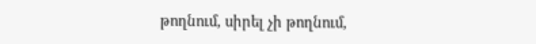թողնում, սիրել չի թողնում,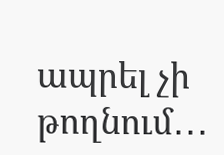ապրել չի թողնում․․․